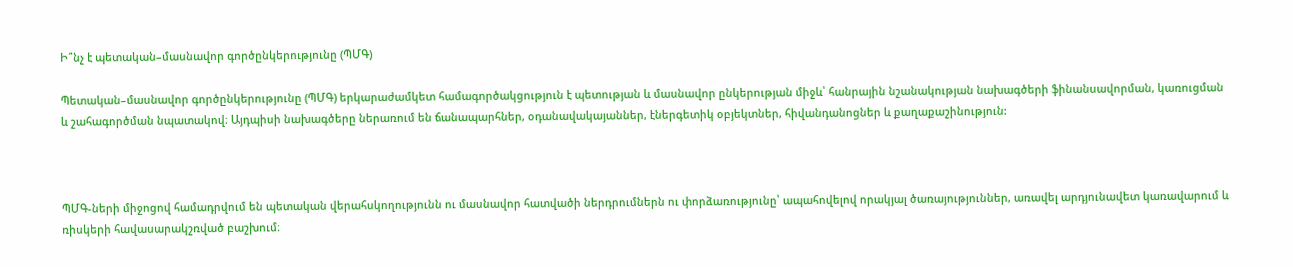Ի՞նչ է պետական–մասնավոր գործընկերությունը (ՊՄԳ)

Պետական–մասնավոր գործընկերությունը (ՊՄԳ) երկարաժամկետ համագործակցություն է պետության և մասնավոր ընկերության միջև՝ հանրային նշանակության նախագծերի ֆինանսավորման, կառուցման և շահագործման նպատակով։ Այդպիսի նախագծերը ներառում են ճանապարհներ, օդանավակայաններ, էներգետիկ օբյեկտներ, հիվանդանոցներ և քաղաքաշինություն:



ՊՄԳ-ների միջոցով համադրվում են պետական վերահսկողությունն ու մասնավոր հատվածի ներդրումներն ու փորձառությունը՝ ապահովելով որակյալ ծառայություններ, առավել արդյունավետ կառավարում և ռիսկերի հավասարակշռված բաշխում։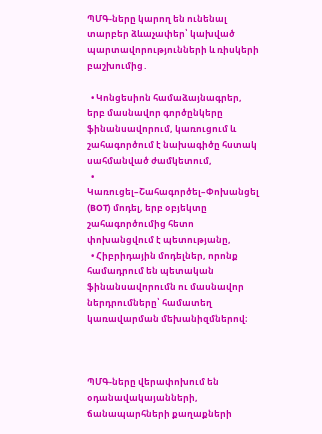ՊՄԳ-ները կարող են ունենալ տարբեր ձևաչափեր՝ կախված պարտավորությունների և ռիսկերի բաշխումից․

  • Կոնցեսիոն համաձայնագրեր, երբ մասնավոր գործընկերը ֆինանսավորում, կառուցում և շահագործում է նախագիծը հստակ սահմանված ժամկետում,
  • Կառուցել–Շահագործել–Փոխանցել (BOT) մոդել, երբ օբյեկտը շահագործումից հետո փոխանցվում է պետությանը,
  • Հիբրիդային մոդելներ, որոնք համադրում են պետական ֆինանսավորումն ու մասնավոր ներդրումները՝ համատեղ կառավարման մեխանիզմներով։



ՊՄԳ-ները վերափոխում են օդանավակայանների, ճանապարհների քաղաքների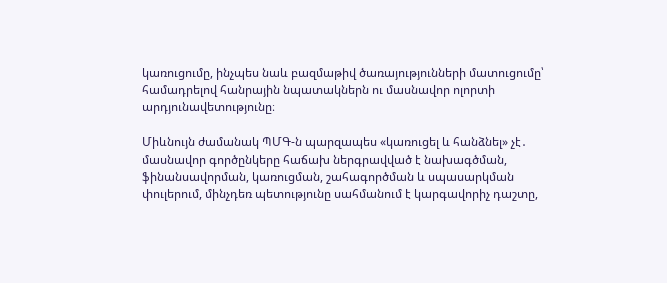կառուցումը, ինչպես նաև բազմաթիվ ծառայությունների մատուցումը՝ համադրելով հանրային նպատակներն ու մասնավոր ոլորտի արդյունավետությունը։

Միևնույն ժամանակ ՊՄԳ-ն պարզապես «կառուցել և հանձնել» չէ․ մասնավոր գործընկերը հաճախ ներգրավված է նախագծման, ֆինանսավորման, կառուցման, շահագործման և սպասարկման փուլերում, մինչդեռ պետությունը սահմանում է կարգավորիչ դաշտը,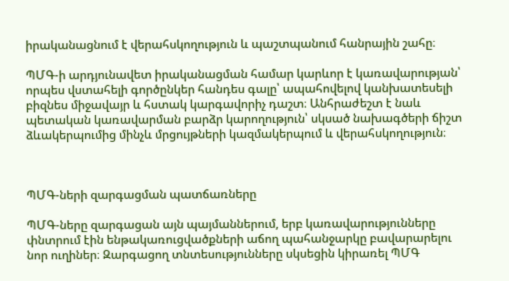իրականացնում է վերահսկողություն և պաշտպանում հանրային շահը։

ՊՄԳ-ի արդյունավետ իրականացման համար կարևոր է կառավարության՝ որպես վստահելի գործընկեր հանդես գալը՝ ապահովելով կանխատեսելի բիզնես միջավայր և հստակ կարգավորիչ դաշտ։ Անհրաժեշտ է նաև պետական կառավարման բարձր կարողություն՝ սկսած նախագծերի ճիշտ ձևակերպումից մինչև մրցույթների կազմակերպում և վերահսկողություն։



ՊՄԳ-ների զարգացման պատճառները

ՊՄԳ-ները զարգացան այն պայմաններում, երբ կառավարությունները փնտրում էին ենթակառուցվածքների աճող պահանջարկը բավարարելու նոր ուղիներ։ Զարգացող տնտեսությունները սկսեցին կիրառել ՊՄԳ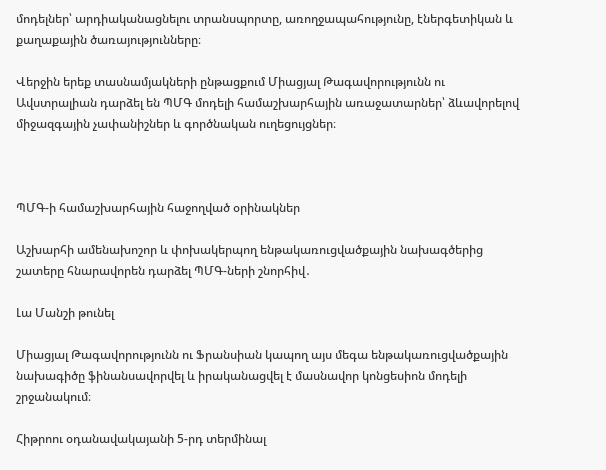մոդելներ՝ արդիականացնելու տրանսպորտը, առողջապահությունը, էներգետիկան և քաղաքային ծառայությունները։

Վերջին երեք տասնամյակների ընթացքում Միացյալ Թագավորությունն ու Ավստրալիան դարձել են ՊՄԳ մոդելի համաշխարհային առաջատարներ՝ ձևավորելով միջազգային չափանիշներ և գործնական ուղեցույցներ։



ՊՄԳ-ի համաշխարհային հաջողված օրինակներ

Աշխարհի ամենախոշոր և փոխակերպող ենթակառուցվածքային նախագծերից շատերը հնարավորեն դարձել ՊՄԳ-ների շնորհիվ․

Լա Մանշի թունել

Միացյալ Թագավորությունն ու Ֆրանսիան կապող այս մեգա ենթակառուցվածքային նախագիծը ֆինանսավորվել և իրականացվել է մասնավոր կոնցեսիոն մոդելի շրջանակում։

Հիթրոու օդանավակայանի 5-րդ տերմինալ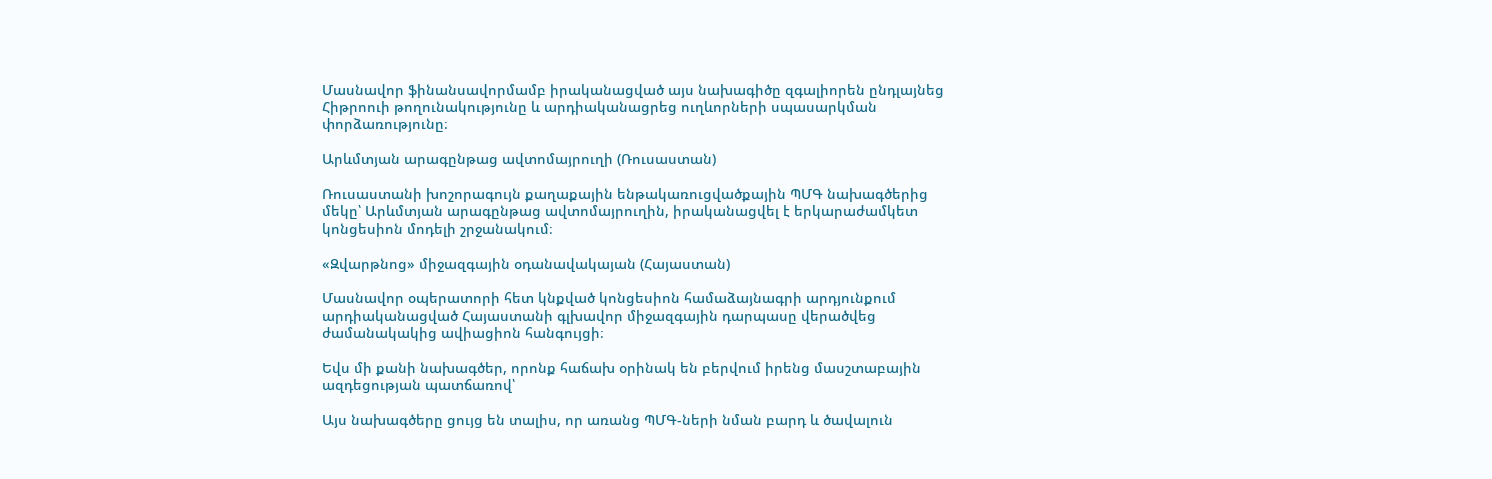Մասնավոր ֆինանսավորմամբ իրականացված այս նախագիծը զգալիորեն ընդլայնեց Հիթրոուի թողունակությունը և արդիականացրեց ուղևորների սպասարկման փորձառությունը։

Արևմտյան արագընթաց ավտոմայրուղի (Ռուսաստան)

Ռուսաստանի խոշորագույն քաղաքային ենթակառուցվածքային ՊՄԳ նախագծերից մեկը՝ Արևմտյան արագընթաց ավտոմայրուղին, իրականացվել է երկարաժամկետ կոնցեսիոն մոդելի շրջանակում։

«Զվարթնոց» միջազգային օդանավակայան (Հայաստան)

Մասնավոր օպերատորի հետ կնքված կոնցեսիոն համաձայնագրի արդյունքում արդիականացված Հայաստանի գլխավոր միջազգային դարպասը վերածվեց ժամանակակից ավիացիոն հանգույցի։

Եվս մի քանի նախագծեր, որոնք հաճախ օրինակ են բերվում իրենց մասշտաբային ազդեցության պատճառով՝

Այս նախագծերը ցույց են տալիս, որ առանց ՊՄԳ-ների նման բարդ և ծավալուն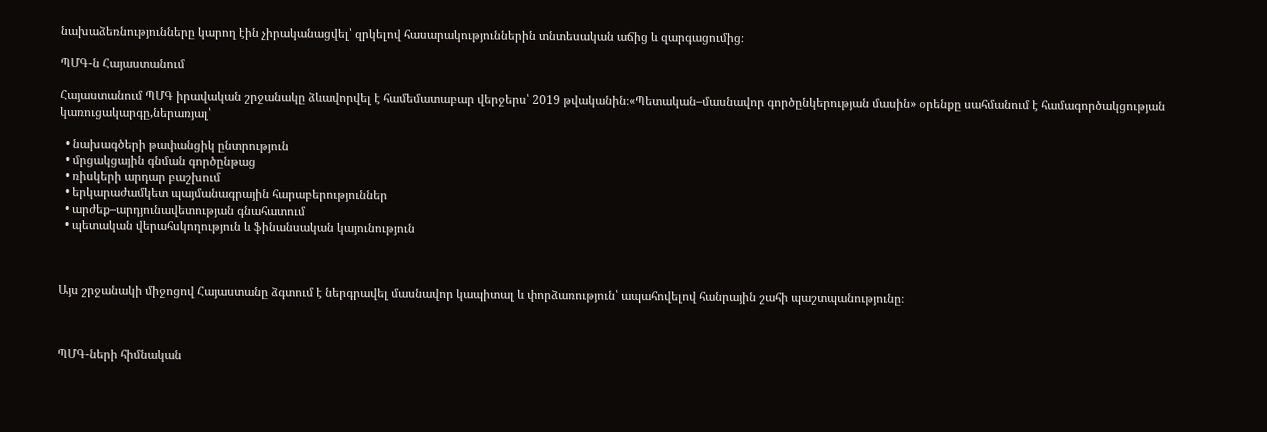նախաձեռնությունները կարող էին չիրականացվել՝ զրկելով հասարակություններին տնտեսական աճից և զարգացումից։

ՊՄԳ-ն Հայաստանում

Հայաստանում ՊՄԳ իրավական շրջանակը ձևավորվել է համեմատաբար վերջերս՝ 2019 թվականին։«Պետական–մասնավոր գործընկերության մասին» օրենքը սահմանում է համագործակցության կառուցակարգը,ներառյալ՝

  • նախագծերի թափանցիկ ընտրություն
  • մրցակցային գնման գործընթաց
  • ռիսկերի արդար բաշխում
  • երկարաժամկետ պայմանագրային հարաբերություններ
  • արժեք–արդյունավետության գնահատում
  • պետական վերահսկողություն և ֆինանսական կայունություն



Այս շրջանակի միջոցով Հայաստանը ձգտում է ներգրավել մասնավոր կապիտալ և փորձառություն՝ ապահովելով հանրային շահի պաշտպանությունը։



ՊՄԳ-ների հիմնական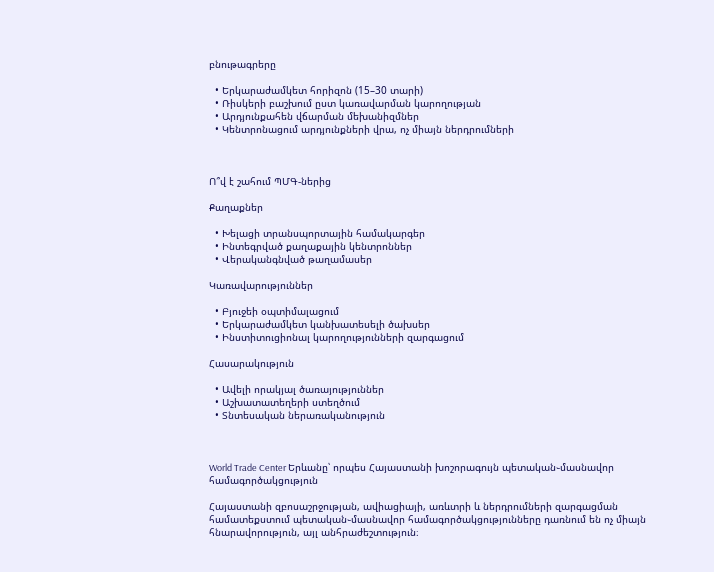բնութագրերը

  • Երկարաժամկետ հորիզոն (15–30 տարի)
  • Ռիսկերի բաշխում ըստ կառավարման կարողության
  • Արդյունքահեն վճարման մեխանիզմներ
  • Կենտրոնացում արդյունքների վրա, ոչ միայն ներդրումների



Ո՞վ է շահում ՊՄԳ-ներից

Քաղաքներ

  • Խելացի տրանսպորտային համակարգեր
  • Ինտեգրված քաղաքային կենտրոններ
  • Վերականգնված թաղամասեր

Կառավարություններ

  • Բյուջեի օպտիմալացում
  • Երկարաժամկետ կանխատեսելի ծախսեր
  • Ինստիտուցիոնալ կարողությունների զարգացում

Հասարակություն

  • Ավելի որակյալ ծառայություններ
  • Աշխատատեղերի ստեղծում
  • Տնտեսական ներառականություն



World Trade Center Երևանը՝ որպես Հայաստանի խոշորագույն պետական֊մասնավոր համագործակցություն

Հայաստանի զբոսաշրջության, ավիացիայի, առևտրի և ներդրումների զարգացման համատեքստում պետական֊մասնավոր համագործակցությունները դառնում են ոչ միայն հնարավորություն, այլ անհրաժեշտություն։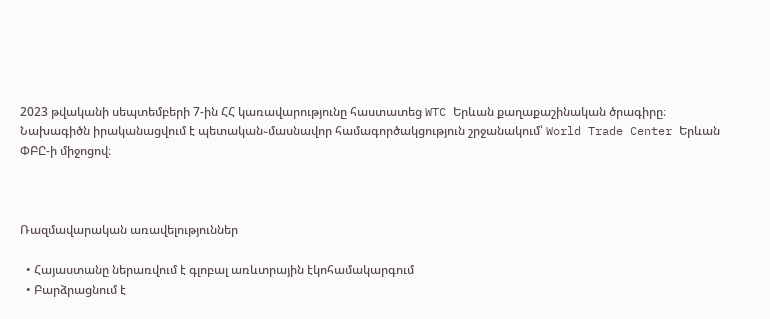2023 թվականի սեպտեմբերի 7-ին ՀՀ կառավարությունը հաստատեց WTC Երևան քաղաքաշինական ծրագիրը։ Նախագիծն իրականացվում է պետական֊մասնավոր համագործակցություն շրջանակում՝ World Trade Center Երևան ՓԲԸ-ի միջոցով։



Ռազմավարական առավելություններ

  • Հայաստանը ներառվում է գլոբալ առևտրային էկոհամակարգում
  • Բարձրացնում է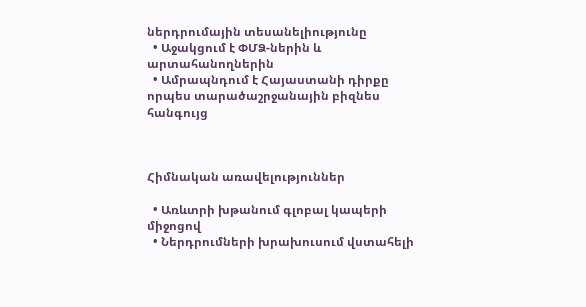ներդրումային տեսանելիությունը
  • Աջակցում է ՓՄՁ-ներին և արտահանողներին
  • Ամրապնդում է Հայաստանի դիրքը որպես տարածաշրջանային բիզնես հանգույց



Հիմնական առավելություններ

  • Առևտրի խթանում գլոբալ կապերի միջոցով
  • Ներդրումների խրախուսում վստահելի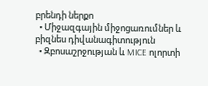բրենդի ներքո
  • Միջազգային միջոցառումներ և բիզնես դիվանագիտություն
  • Զբոսաշրջության և MICE ոլորտի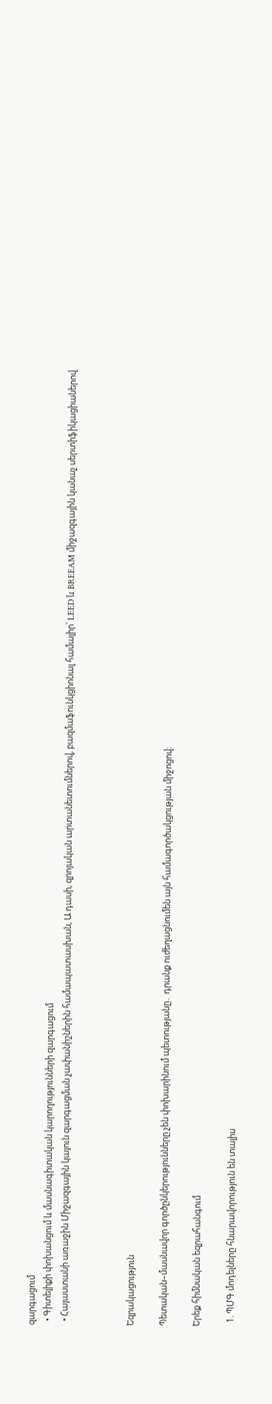զարգացում
  • Գիտելիքի փոխանցում և մասնագիտական կարողությունների զարգացում
  • Հայաստանի առաջին Միջազգային կայուն զարգացման չափանիշներին համապատասխան, Ա դասի, զրոյական արտանետումներով, բազմաֆունկցիոնալ համալիր՝ LEED և BREEAM միջազգային կանաչ սերտիֆիկացիաներով



Եզրակացություն

Պետական–մասնավոր գործընկերությունները չեն փոխարինում պետությանը․ դրանք ուժեղացնումեն այն համագործակցության միջոցով։

Երեք հիմնական եզրահանգում

  1. ՊՄԳ մոդելները հնարավորություն են տալիս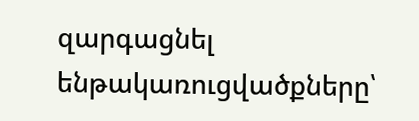զարգացնել ենթակառուցվածքները՝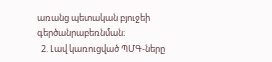առանց պետական բյուջեի գերծանրաբեռնման։
  2. Լավ կառուցված ՊՄԳ-ները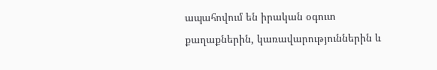ապահովում են իրական օգուտ քաղաքներին, կառավարություններին և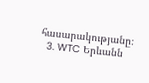հասարակությանը։
  3. WTC Երևանն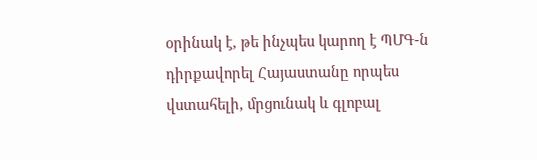օրինակ է, թե ինչպես կարող է ՊՄԳ-ն դիրքավորել Հայաստանը որպես վստահելի, մրցունակ և գլոբալ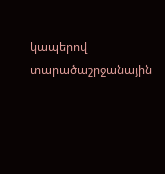կապերով տարածաշրջանային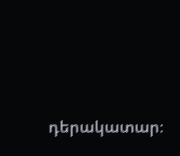դերակատար։